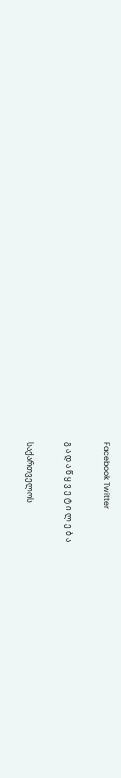Facebook Twitter

გ ა დ ა წ ყ ვ ე ტ ი ლ ე ბ ა

საქართველოს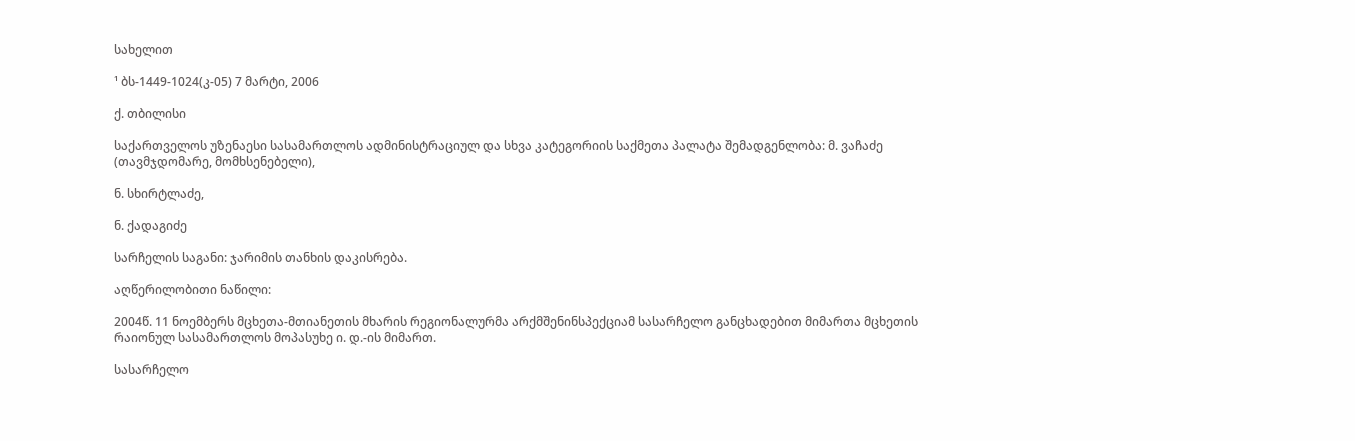სახელით

¹ ბს-1449-1024(კ-05) 7 მარტი, 2006

ქ. თბილისი

საქართველოს უზენაესი სასამართლოს ადმინისტრაციულ და სხვა კატეგორიის საქმეთა პალატა შემადგენლობა: მ. ვაჩაძე (თავმჯდომარე, მომხსენებელი),

ნ. სხირტლაძე,

ნ. ქადაგიძე

სარჩელის საგანი: ჯარიმის თანხის დაკისრება.

აღწერილობითი ნაწილი:

2004წ. 11 ნოემბერს მცხეთა-მთიანეთის მხარის რეგიონალურმა არქმშენინსპექციამ სასარჩელო განცხადებით მიმართა მცხეთის რაიონულ სასამართლოს მოპასუხე ი. დ.-ის მიმართ.

სასარჩელო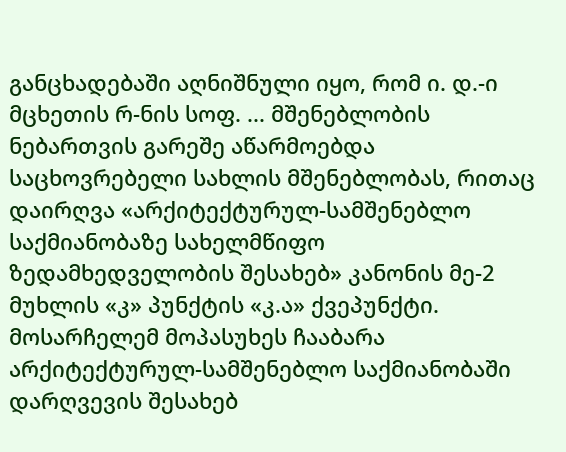განცხადებაში აღნიშნული იყო, რომ ი. დ.-ი მცხეთის რ-ნის სოფ. ... მშენებლობის ნებართვის გარეშე აწარმოებდა საცხოვრებელი სახლის მშენებლობას, რითაც დაირღვა «არქიტექტურულ-სამშენებლო საქმიანობაზე სახელმწიფო ზედამხედველობის შესახებ» კანონის მე-2 მუხლის «კ» პუნქტის «კ.ა» ქვეპუნქტი. მოსარჩელემ მოპასუხეს ჩააბარა არქიტექტურულ-სამშენებლო საქმიანობაში დარღვევის შესახებ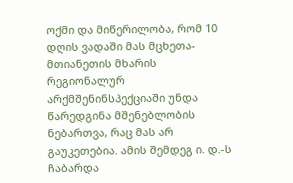ოქმი და მიწერილობა, რომ 10 დღის ვადაში მას მცხეთა-მთიანეთის მხარის რეგიონალურ არქმშენინსპექციაში უნდა წარედგინა მშენებლობის ნებართვა, რაც მას არ გაუკეთებია. ამის შემდეგ ი. დ.-ს ჩაბარდა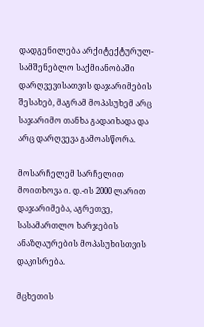დადგენილება არქიტექტურულ-სამშენებლო საქმიანობაში დარღვევისათვის დაჯარიმების შესახებ, მაგრამ მოპასუხემ არც საჯარიმო თანხა გადაიხადა და არც დარღვევა გამოასწორა.

მოსარჩელემ სარჩელით მოითხოვა ი. დ.-ის 2000 ლარით დაჯარიმება, აგრეთვე, სასამართლო ხარჯების ანაზღაურების მოპასუხისთვის დაკისრება.

მცხეთის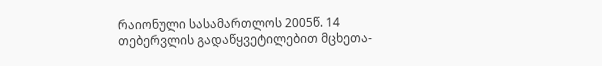რაიონული სასამართლოს 2005წ. 14 თებერვლის გადაწყვეტილებით მცხეთა-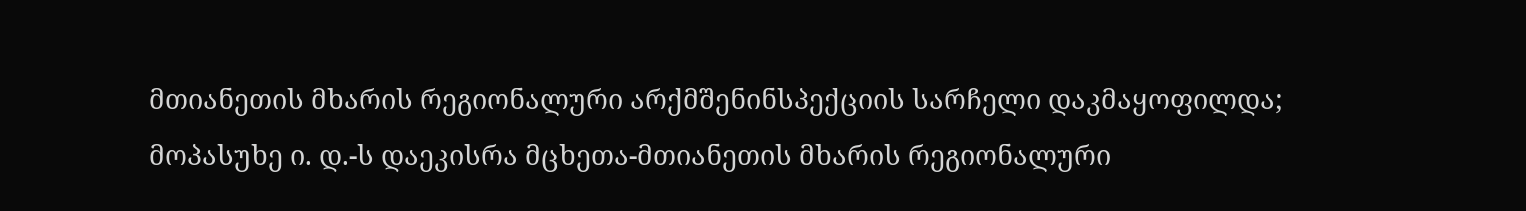მთიანეთის მხარის რეგიონალური არქმშენინსპექციის სარჩელი დაკმაყოფილდა; მოპასუხე ი. დ.-ს დაეკისრა მცხეთა-მთიანეთის მხარის რეგიონალური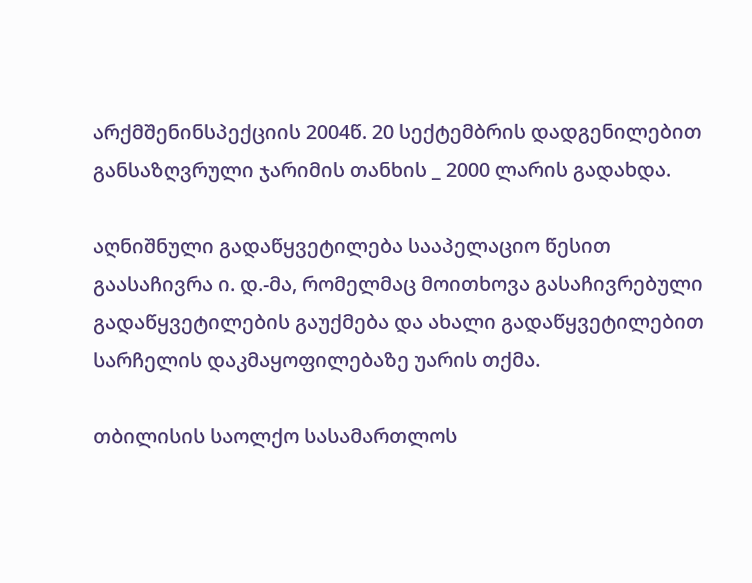არქმშენინსპექციის 2004წ. 20 სექტემბრის დადგენილებით განსაზღვრული ჯარიმის თანხის _ 2000 ლარის გადახდა.

აღნიშნული გადაწყვეტილება სააპელაციო წესით გაასაჩივრა ი. დ.-მა, რომელმაც მოითხოვა გასაჩივრებული გადაწყვეტილების გაუქმება და ახალი გადაწყვეტილებით სარჩელის დაკმაყოფილებაზე უარის თქმა.

თბილისის საოლქო სასამართლოს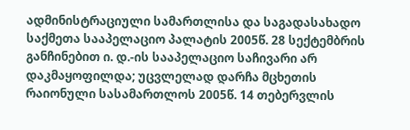ადმინისტრაციული სამართლისა და საგადასახადო საქმეთა სააპელაციო პალატის 2005წ. 28 სექტემბრის განჩინებით ი. დ.-ის სააპელაციო საჩივარი არ დაკმაყოფილდა; უცვლელად დარჩა მცხეთის რაიონული სასამართლოს 2005წ. 14 თებერვლის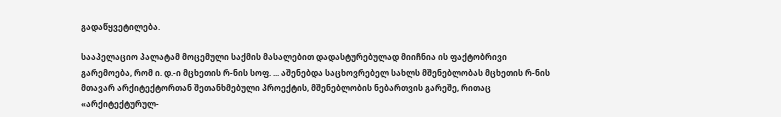გადაწყვეტილება.

სააპელაციო პალატამ მოცემული საქმის მასალებით დადასტურებულად მიიჩნია ის ფაქტობრივი გარემოება, რომ ი. დ.-ი მცხეთის რ-ნის სოფ. ... აშენებდა საცხოვრებელ სახლს მშენებლობას მცხეთის რ-ნის მთავარ არქიტექტორთან შეთანხმებული პროექტის, მშენებლობის ნებართვის გარეშე, რითაც «არქიტექტურულ-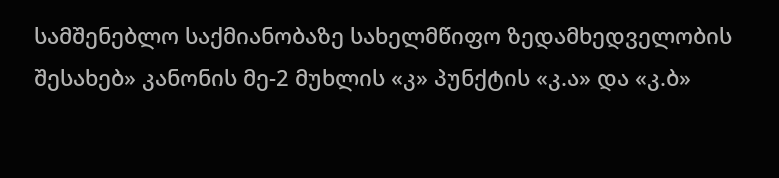სამშენებლო საქმიანობაზე სახელმწიფო ზედამხედველობის შესახებ» კანონის მე-2 მუხლის «კ» პუნქტის «კ.ა» და «კ.ბ»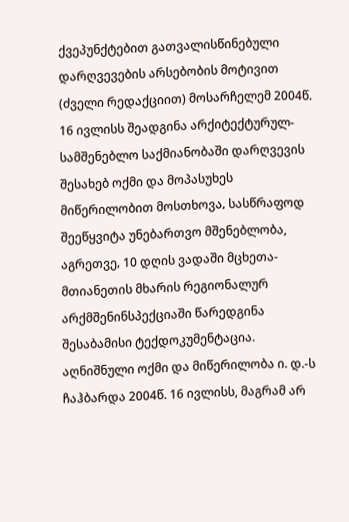ქვეპუნქტებით გათვალისწინებული დარღვევების არსებობის მოტივით (ძველი რედაქციით) მოსარჩელემ 2004წ. 16 ივლისს შეადგინა არქიტექტურულ-სამშენებლო საქმიანობაში დარღვევის შესახებ ოქმი და მოპასუხეს მიწერილობით მოსთხოვა‚ სასწრაფოდ შეეწყვიტა უნებართვო მშენებლობა, აგრეთვე‚ 10 დღის ვადაში მცხეთა-მთიანეთის მხარის რეგიონალურ არქმშენინსპექციაში წარედგინა შესაბამისი ტექდოკუმენტაცია. აღნიშნული ოქმი და მიწერილობა ი. დ.-ს ჩაჰბარდა 2004წ. 16 ივლისს, მაგრამ არ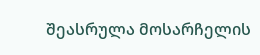შეასრულა მოსარჩელის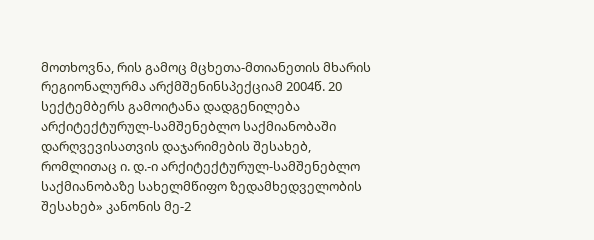მოთხოვნა, რის გამოც მცხეთა-მთიანეთის მხარის რეგიონალურმა არქმშენინსპექციამ 2004წ. 20 სექტემბერს გამოიტანა დადგენილება არქიტექტურულ-სამშენებლო საქმიანობაში დარღვევისათვის დაჯარიმების შესახებ, რომლითაც ი. დ.-ი არქიტექტურულ-სამშენებლო საქმიანობაზე სახელმწიფო ზედამხედველობის შესახებ» კანონის მე-2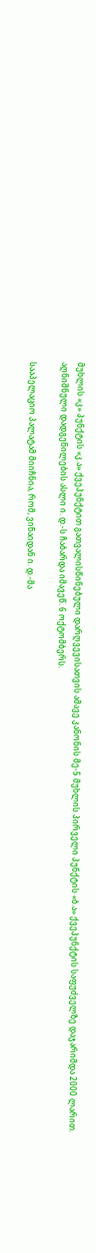მუხლის «კ» პუნქტის «კ.ა» ქვეპუნქტით გათვალისწინებული დარღვევისათვის ამავე კანონის მე-5 მუხლის პირველი პუნქტის «ბ.ა» ქვეპუნქტის საფუძველზე დაჯარიმდა 2000 ლარით. აღნიშნული დადგენილების ასლი ი. დ.-ს ჩაბარდა იმავეწ. 6 ოქტომბერს.

სააპელაციო პალატამ მიიჩნია, რომ, ვინაიდან ი. დ.-მა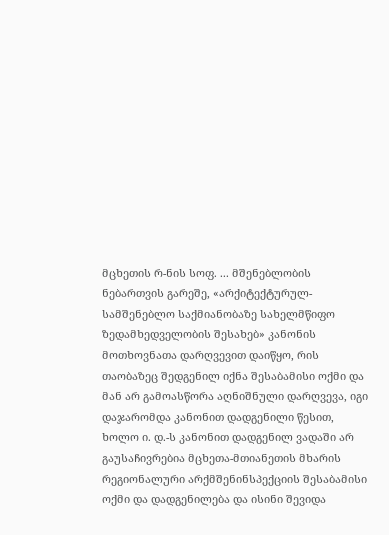მცხეთის რ-ნის სოფ. ... მშენებლობის ნებართვის გარეშე, «არქიტექტურულ-სამშენებლო საქმიანობაზე სახელმწიფო ზედამხედველობის შესახებ» კანონის მოთხოვნათა დარღვევით დაიწყო, რის თაობაზეც შედგენილ იქნა შესაბამისი ოქმი და მან არ გამოასწორა აღნიშნული დარღვევა, იგი დაჯარომდა კანონით დადგენილი წესით, ხოლო ი. დ.-ს კანონით დადგენილ ვადაში არ გაუსაჩივრებია მცხეთა-მთიანეთის მხარის რეგიონალური არქმშენინსპექციის შესაბამისი ოქმი და დადგენილება და ისინი შევიდა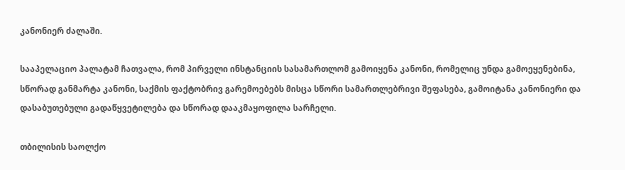კანონიერ ძალაში.

სააპელაციო პალატამ ჩათვალა, რომ პირველი ინსტანციის სასამართლომ გამოიყენა კანონი, რომელიც უნდა გამოეყენებინა, სწორად განმარტა კანონი, საქმის ფაქტობრივ გარემოებებს მისცა სწორი სამართლებრივი შეფასება, გამოიტანა კანონიერი და დასაბუთებული გადაწყვეტილება და სწორად დააკმაყოფილა სარჩელი.

თბილისის საოლქო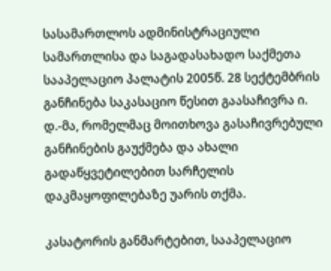სასამართლოს ადმინისტრაციული სამართლისა და საგადასახადო საქმეთა სააპელაციო პალატის 2005წ. 28 სექტემბრის განჩინება საკასაციო წესით გაასაჩივრა ი. დ.-მა, რომელმაც მოითხოვა გასაჩივრებული განჩინების გაუქმება და ახალი გადაწყვეტილებით სარჩელის დაკმაყოფილებაზე უარის თქმა.

კასატორის განმარტებით, სააპელაციო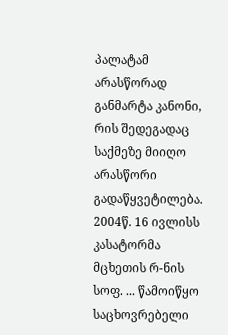პალატამ არასწორად განმარტა კანონი, რის შედეგადაც საქმეზე მიიღო არასწორი გადაწყვეტილება. 2004წ. 16 ივლისს კასატორმა მცხეთის რ-ნის სოფ. ... წამოიწყო საცხოვრებელი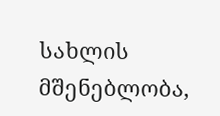სახლის მშენებლობა,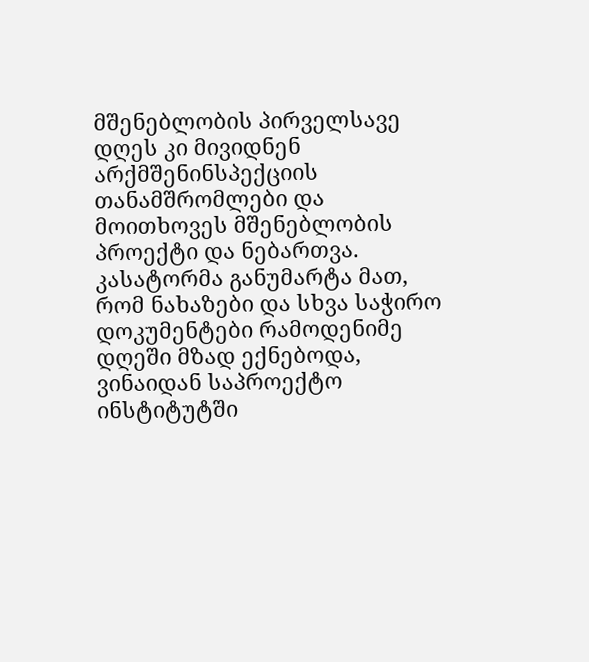მშენებლობის პირველსავე დღეს კი მივიდნენ არქმშენინსპექციის თანამშრომლები და მოითხოვეს მშენებლობის პროექტი და ნებართვა. კასატორმა განუმარტა მათ, რომ ნახაზები და სხვა საჭირო დოკუმენტები რამოდენიმე დღეში მზად ექნებოდა, ვინაიდან საპროექტო ინსტიტუტში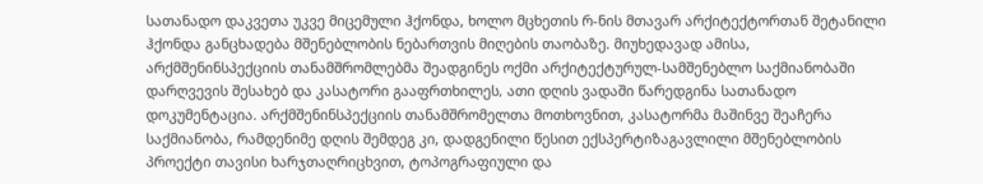სათანადო დაკვეთა უკვე მიცემული ჰქონდა, ხოლო მცხეთის რ-ნის მთავარ არქიტექტორთან შეტანილი ჰქონდა განცხადება მშენებლობის ნებართვის მიღების თაობაზე. მიუხედავად ამისა, არქმშენინსპექციის თანამშრომლებმა შეადგინეს ოქმი არქიტექტურულ-სამშენებლო საქმიანობაში დარღვევის შესახებ და კასატორი გააფრთხილეს‚ ათი დღის ვადაში წარედგინა სათანადო დოკუმენტაცია. არქმშენინსპექციის თანამშრომელთა მოთხოვნით, კასატორმა მაშინვე შეაჩერა საქმიანობა, რამდენიმე დღის შემდეგ კი, დადგენილი წესით ექსპერტიზაგავლილი მშენებლობის პროექტი თავისი ხარჯთაღრიცხვით, ტოპოგრაფიული და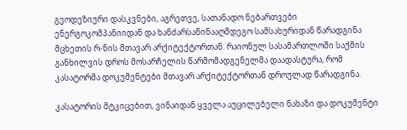გეოდეზიური დასკვნები, აგრეთვე, სათანადო ნებართვები ენერგოკომპანიიდან და ხანძარსაწინააღმდეგო სამსახურიდან წარადგინა მცხეთის რ-ნის მთავარ არქიტექტორთან. რაიონულ სასამართლოში საქმის განხილვის დროს მოსარჩელის წარმომადგენელმა დაადასტურა, რომ კასატორმა დოკუმენტები მთავარ არქიტექტორთან დროულად წარადგინა.

კასატორის მტკიცებით, ვინაიდან ყველა აუცილებელი ნახაზი და დოკუმენტი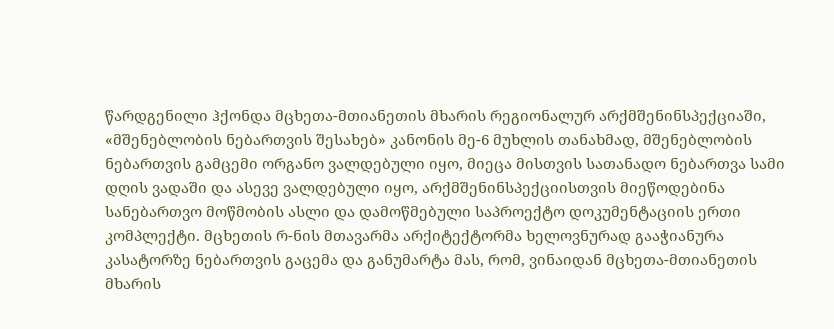წარდგენილი ჰქონდა მცხეთა-მთიანეთის მხარის რეგიონალურ არქმშენინსპექციაში, «მშენებლობის ნებართვის შესახებ» კანონის მე-6 მუხლის თანახმად, მშენებლობის ნებართვის გამცემი ორგანო ვალდებული იყო‚ მიეცა მისთვის სათანადო ნებართვა სამი დღის ვადაში და ასევე ვალდებული იყო, არქმშენინსპექციისთვის მიეწოდებინა სანებართვო მოწმობის ასლი და დამოწმებული საპროექტო დოკუმენტაციის ერთი კომპლექტი. მცხეთის რ-ნის მთავარმა არქიტექტორმა ხელოვნურად გააჭიანურა კასატორზე ნებართვის გაცემა და განუმარტა მას, რომ, ვინაიდან მცხეთა-მთიანეთის მხარის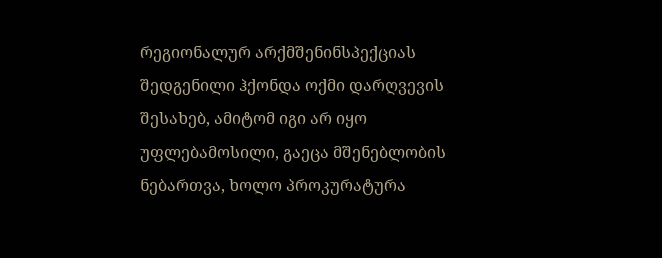რეგიონალურ არქმშენინსპექციას შედგენილი ჰქონდა ოქმი დარღვევის შესახებ, ამიტომ იგი არ იყო უფლებამოსილი‚ გაეცა მშენებლობის ნებართვა, ხოლო პროკურატურა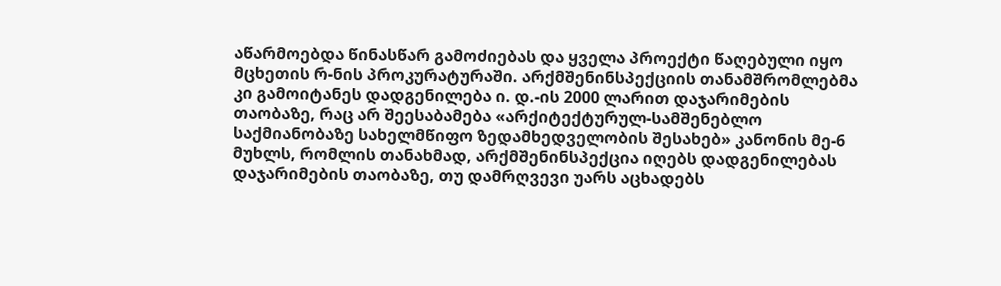აწარმოებდა წინასწარ გამოძიებას და ყველა პროექტი წაღებული იყო მცხეთის რ-ნის პროკურატურაში. არქმშენინსპექციის თანამშრომლებმა კი გამოიტანეს დადგენილება ი. დ.-ის 2000 ლარით დაჯარიმების თაობაზე, რაც არ შეესაბამება «არქიტექტურულ-სამშენებლო საქმიანობაზე სახელმწიფო ზედამხედველობის შესახებ» კანონის მე-6 მუხლს, რომლის თანახმად, არქმშენინსპექცია იღებს დადგენილებას დაჯარიმების თაობაზე, თუ დამრღვევი უარს აცხადებს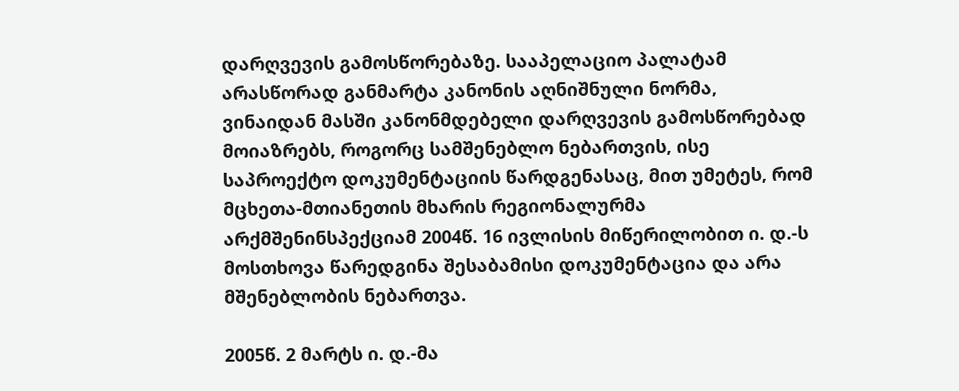დარღვევის გამოსწორებაზე. სააპელაციო პალატამ არასწორად განმარტა კანონის აღნიშნული ნორმა, ვინაიდან მასში კანონმდებელი დარღვევის გამოსწორებად მოიაზრებს, როგორც სამშენებლო ნებართვის, ისე საპროექტო დოკუმენტაციის წარდგენასაც, მით უმეტეს, რომ მცხეთა-მთიანეთის მხარის რეგიონალურმა არქმშენინსპექციამ 2004წ. 16 ივლისის მიწერილობით ი. დ.-ს მოსთხოვა წარედგინა შესაბამისი დოკუმენტაცია და არა მშენებლობის ნებართვა.

2005წ. 2 მარტს ი. დ.-მა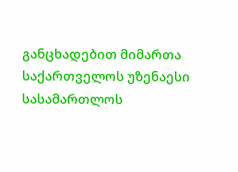განცხადებით მიმართა საქართველოს უზენაესი სასამართლოს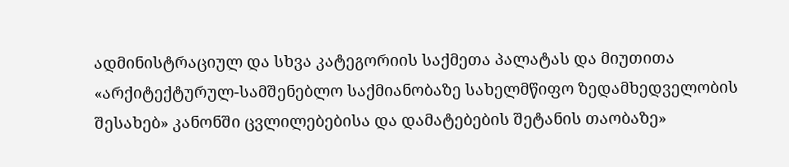ადმინისტრაციულ და სხვა კატეგორიის საქმეთა პალატას და მიუთითა «არქიტექტურულ-სამშენებლო საქმიანობაზე სახელმწიფო ზედამხედველობის შესახებ» კანონში ცვლილებებისა და დამატებების შეტანის თაობაზე»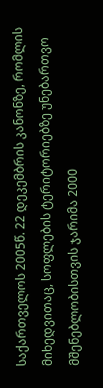საქართველოს 2005წ. 22 დეკემბრის კანონზე, რომლის მიხედვითაც, სოფლების ტერიტორიებზე უნებართვო მშენებლობისთვის ჯარიმა 2000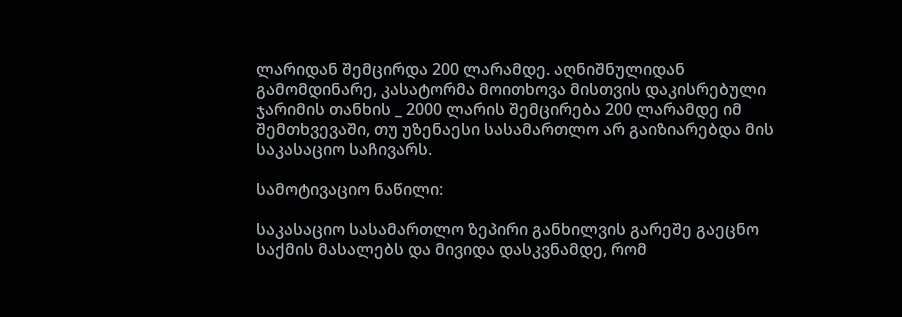ლარიდან შემცირდა 200 ლარამდე. აღნიშნულიდან გამომდინარე, კასატორმა მოითხოვა მისთვის დაკისრებული ჯარიმის თანხის _ 2000 ლარის შემცირება 200 ლარამდე იმ შემთხვევაში, თუ უზენაესი სასამართლო არ გაიზიარებდა მის საკასაციო საჩივარს.

სამოტივაციო ნაწილი:

საკასაციო სასამართლო ზეპირი განხილვის გარეშე გაეცნო საქმის მასალებს და მივიდა დასკვნამდე, რომ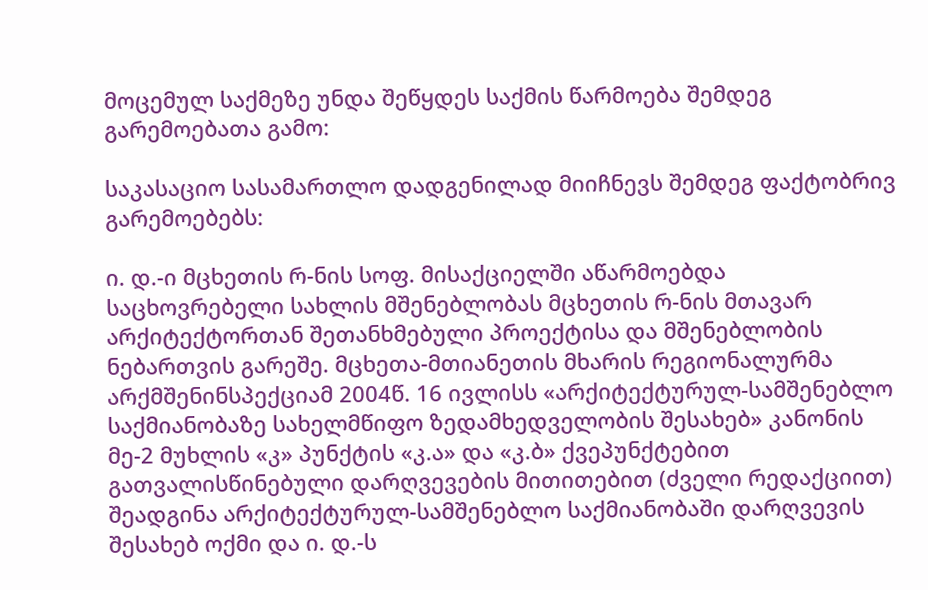მოცემულ საქმეზე უნდა შეწყდეს საქმის წარმოება შემდეგ გარემოებათა გამო:

საკასაციო სასამართლო დადგენილად მიიჩნევს შემდეგ ფაქტობრივ გარემოებებს:

ი. დ.-ი მცხეთის რ-ნის სოფ. მისაქციელში აწარმოებდა საცხოვრებელი სახლის მშენებლობას მცხეთის რ-ნის მთავარ არქიტექტორთან შეთანხმებული პროექტისა და მშენებლობის ნებართვის გარეშე. მცხეთა-მთიანეთის მხარის რეგიონალურმა არქმშენინსპექციამ 2004წ. 16 ივლისს «არქიტექტურულ-სამშენებლო საქმიანობაზე სახელმწიფო ზედამხედველობის შესახებ» კანონის მე-2 მუხლის «კ» პუნქტის «კ.ა» და «კ.ბ» ქვეპუნქტებით გათვალისწინებული დარღვევების მითითებით (ძველი რედაქციით) შეადგინა არქიტექტურულ-სამშენებლო საქმიანობაში დარღვევის შესახებ ოქმი და ი. დ.-ს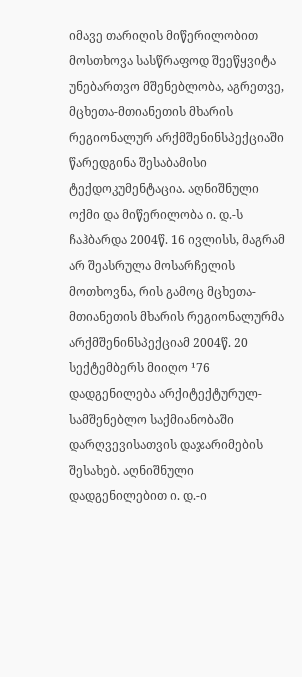იმავე თარიღის მიწერილობით მოსთხოვა სასწრაფოდ შეეწყვიტა უნებართვო მშენებლობა, აგრეთვე‚ მცხეთა-მთიანეთის მხარის რეგიონალურ არქმშენინსპექციაში წარედგინა შესაბამისი ტექდოკუმენტაცია. აღნიშნული ოქმი და მიწერილობა ი. დ.-ს ჩაჰბარდა 2004წ. 16 ივლისს, მაგრამ არ შეასრულა მოსარჩელის მოთხოვნა, რის გამოც მცხეთა-მთიანეთის მხარის რეგიონალურმა არქმშენინსპექციამ 2004წ. 20 სექტემბერს მიიღო ¹76 დადგენილება არქიტექტურულ-სამშენებლო საქმიანობაში დარღვევისათვის დაჯარიმების შესახებ. აღნიშნული დადგენილებით ი. დ.-ი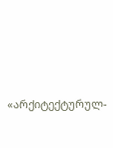«არქიტექტურულ-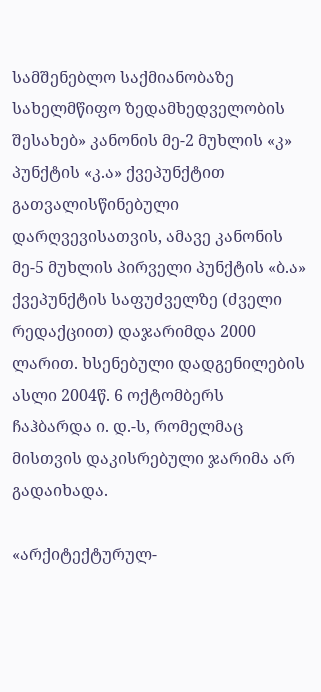სამშენებლო საქმიანობაზე სახელმწიფო ზედამხედველობის შესახებ» კანონის მე-2 მუხლის «კ» პუნქტის «კ.ა» ქვეპუნქტით გათვალისწინებული დარღვევისათვის, ამავე კანონის მე-5 მუხლის პირველი პუნქტის «ბ.ა» ქვეპუნქტის საფუძველზე (ძველი რედაქციით) დაჯარიმდა 2000 ლარით. ხსენებული დადგენილების ასლი 2004წ. 6 ოქტომბერს ჩაჰბარდა ი. დ.-ს, რომელმაც მისთვის დაკისრებული ჯარიმა არ გადაიხადა.

«არქიტექტურულ-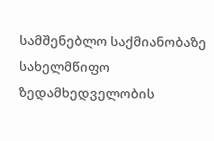სამშენებლო საქმიანობაზე სახელმწიფო ზედამხედველობის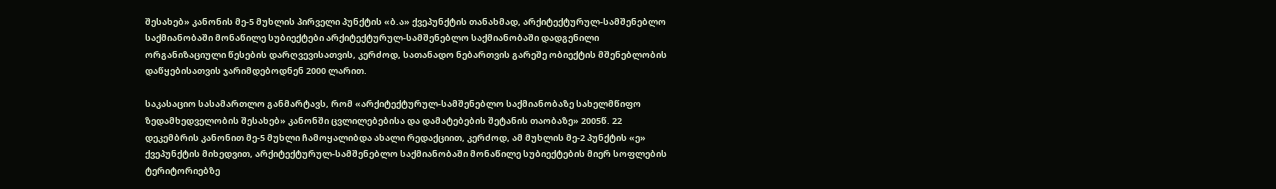შესახებ» კანონის მე-5 მუხლის პირველი პუნქტის «ბ.ა» ქვეპუნქტის თანახმად, არქიტექტურულ-სამშენებლო საქმიანობაში მონაწილე სუბიექტები არქიტექტურულ-სამშენებლო საქმიანობაში დადგენილი ორგანიზაციული წესების დარღვევისათვის, კერძოდ, სათანადო ნებართვის გარეშე ობიექტის მშენებლობის დაწყებისათვის ჯარიმდებოდნენ 2000 ლარით.

საკასაციო სასამართლო განმარტავს, რომ «არქიტექტურულ-სამშენებლო საქმიანობაზე სახელმწიფო ზედამხედველობის შესახებ» კანონში ცვლილებებისა და დამატებების შეტანის თაობაზე» 2005წ. 22 დეკემბრის კანონით მე-5 მუხლი ჩამოყალიბდა ახალი რედაქციით, კერძოდ, ამ მუხლის მე-2 პუნქტის «ე» ქვეპუნქტის მიხედვით, არქიტექტურულ-სამშენებლო საქმიანობაში მონაწილე სუბიექტების მიერ სოფლების ტერიტორიებზე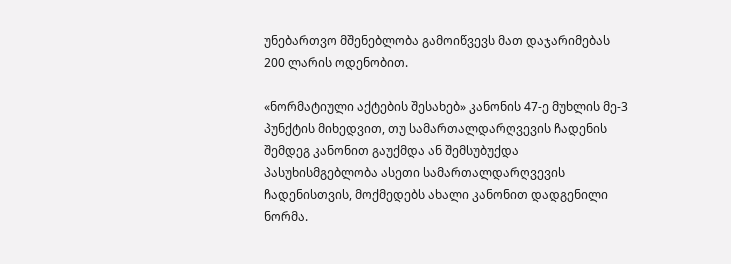უნებართვო მშენებლობა გამოიწვევს მათ დაჯარიმებას 200 ლარის ოდენობით.

«ნორმატიული აქტების შესახებ» კანონის 47-ე მუხლის მე-3 პუნქტის მიხედვით, თუ სამართალდარღვევის ჩადენის შემდეგ კანონით გაუქმდა ან შემსუბუქდა პასუხისმგებლობა ასეთი სამართალდარღვევის ჩადენისთვის, მოქმედებს ახალი კანონით დადგენილი ნორმა.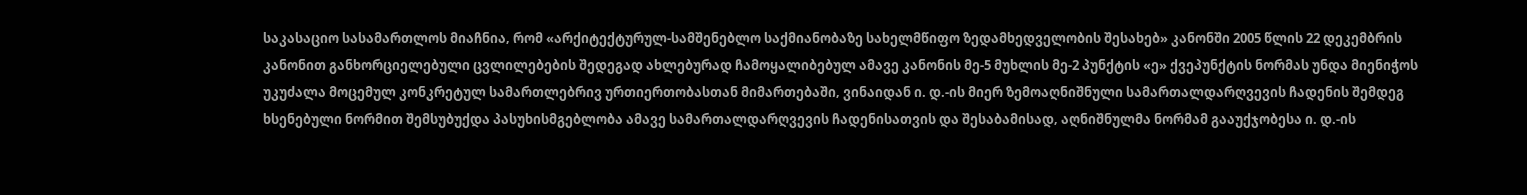საკასაციო სასამართლოს მიაჩნია‚ რომ «არქიტექტურულ-სამშენებლო საქმიანობაზე სახელმწიფო ზედამხედველობის შესახებ» კანონში 2005 წლის 22 დეკემბრის კანონით განხორციელებული ცვლილებების შედეგად ახლებურად ჩამოყალიბებულ ამავე კანონის მე-5 მუხლის მე-2 პუნქტის «ე» ქვეპუნქტის ნორმას უნდა მიენიჭოს უკუძალა მოცემულ კონკრეტულ სამართლებრივ ურთიერთობასთან მიმართებაში‚ ვინაიდან ი. დ.-ის მიერ ზემოაღნიშნული სამართალდარღვევის ჩადენის შემდეგ ხსენებული ნორმით შემსუბუქდა პასუხისმგებლობა ამავე სამართალდარღვევის ჩადენისათვის და შესაბამისად‚ აღნიშნულმა ნორმამ გააუქჯობესა ი. დ.-ის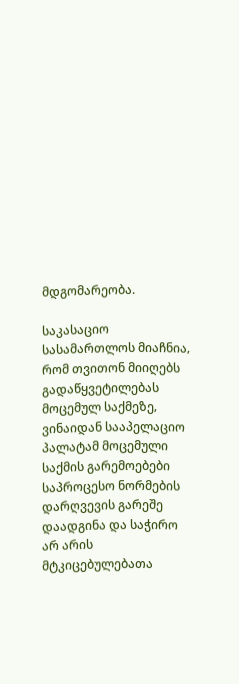მდგომარეობა.

საკასაციო სასამართლოს მიაჩნია‚ რომ თვითონ მიიღებს გადაწყვეტილებას მოცემულ საქმეზე‚ ვინაიდან სააპელაციო პალატამ მოცემული საქმის გარემოებები საპროცესო ნორმების დარღვევის გარეშე დაადგინა და საჭირო არ არის მტკიცებულებათა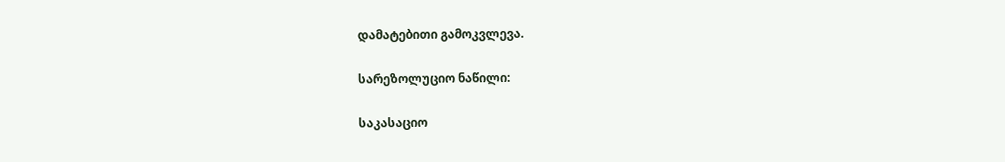დამატებითი გამოკვლევა.

სარეზოლუციო ნაწილი:

საკასაციო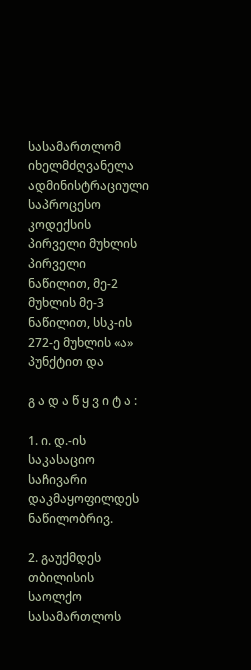სასამართლომ იხელმძღვანელა ადმინისტრაციული საპროცესო კოდექსის პირველი მუხლის პირველი ნაწილით, მე-2 მუხლის მე-3 ნაწილით, სსკ-ის 272-ე მუხლის «ა» პუნქტით და

გ ა დ ა წ ყ ვ ი ტ ა :

1. ი. დ.-ის საკასაციო საჩივარი დაკმაყოფილდეს ნაწილობრივ.

2. გაუქმდეს თბილისის საოლქო სასამართლოს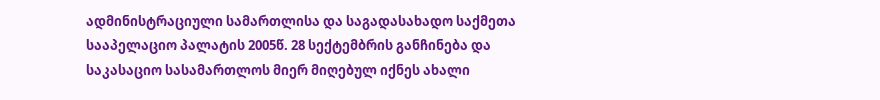ადმინისტრაციული სამართლისა და საგადასახადო საქმეთა სააპელაციო პალატის 2005წ. 28 სექტემბრის განჩინება და საკასაციო სასამართლოს მიერ მიღებულ იქნეს ახალი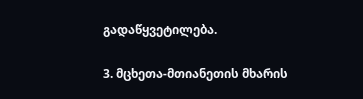გადაწყვეტილება.

3. მცხეთა-მთიანეთის მხარის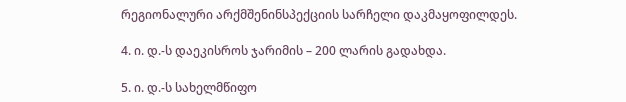რეგიონალური არქმშენინსპექციის სარჩელი დაკმაყოფილდეს.

4. ი. დ.-ს დაეკისროს ჯარიმის – 200 ლარის გადახდა.

5. ი. დ.-ს სახელმწიფო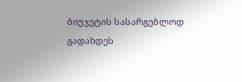ბიუჯეტის სასარგებლოდ გადახდეს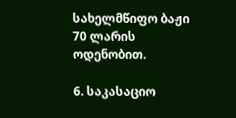სახელმწიფო ბაჟი 70 ლარის ოდენობით.

6. საკასაციო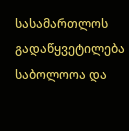სასამართლოს გადაწყვეტილება საბოლოოა და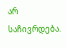არ საჩივრდება.